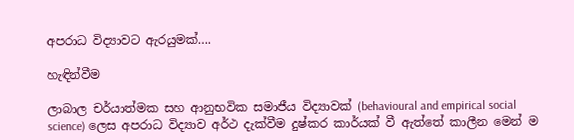අපරාධ විද්‍යාවට ඇරයුමක්….

හැඳින්වීම

ලාබාල චර්යාත්මක සහ ආනුභවික සමාජීය විද්‍යාවක් (behavioural and empirical social science) ලෙස අපරාධ විද්‍යාව අර්ථ දැක්වීම දුෂ්කර කාර්යක් වී ඇත්තේ කාලීන මෙන් ම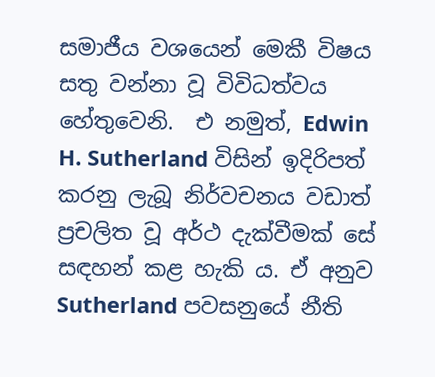සමාජීය වශයෙන් මෙකී විෂය සතු වන්නා වූ විවිධත්වය හේතුවෙනි.  එ නමුත්, Edwin H. Sutherland විසින් ඉදිරිපත් කරනු ලැබූ නිර්වචනය වඩාත් ප්‍රචලිත වූ අර්ථ දැක්වීමක් සේ සඳහන් කළ හැකි ය. ඒ අනුව Sutherland පවසනුයේ නීති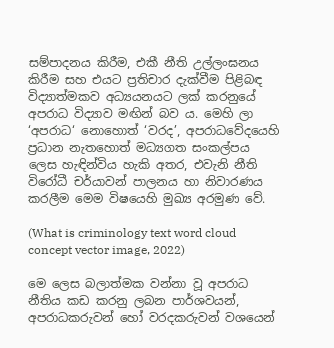සම්පාදනය කිරීම, එකී නීති උල්ලංඝනය කිරීම සහ එයට ප්‍රතිචාර දැක්වීම පිළිබඳ විද්‍යාත්මකව අධ්‍යයනයට ලක් කරනුයේ අපරාධ විද්‍යාව මඟින් බව ය. මෙහි ලා ‘අපරාධ‘ නොහොත් ‘වරද’, අපරාධවේදයෙහි ප්‍රධාන නැතහොත් මධ්‍යගත සංකල්පය ලෙස හැඳින්විය හැකි අතර, එවැනි නීති විරෝධී චර්යාවන් පාලනය හා නිවාරණය කරලීම මෙම විෂයෙහි මුඛ්‍ය අරමුණ වේ.

(What is criminology text word cloud concept vector image, 2022)

මෙ ලෙස බලාත්මක වන්නා වූ අපරාධ නීතිය කඩ කරනු ලබන පාර්ශවයන්, අපරාධකරුවන් හෝ වරදකරුවන් වශයෙන්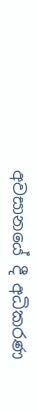අවසානයේ දී අධිකරණ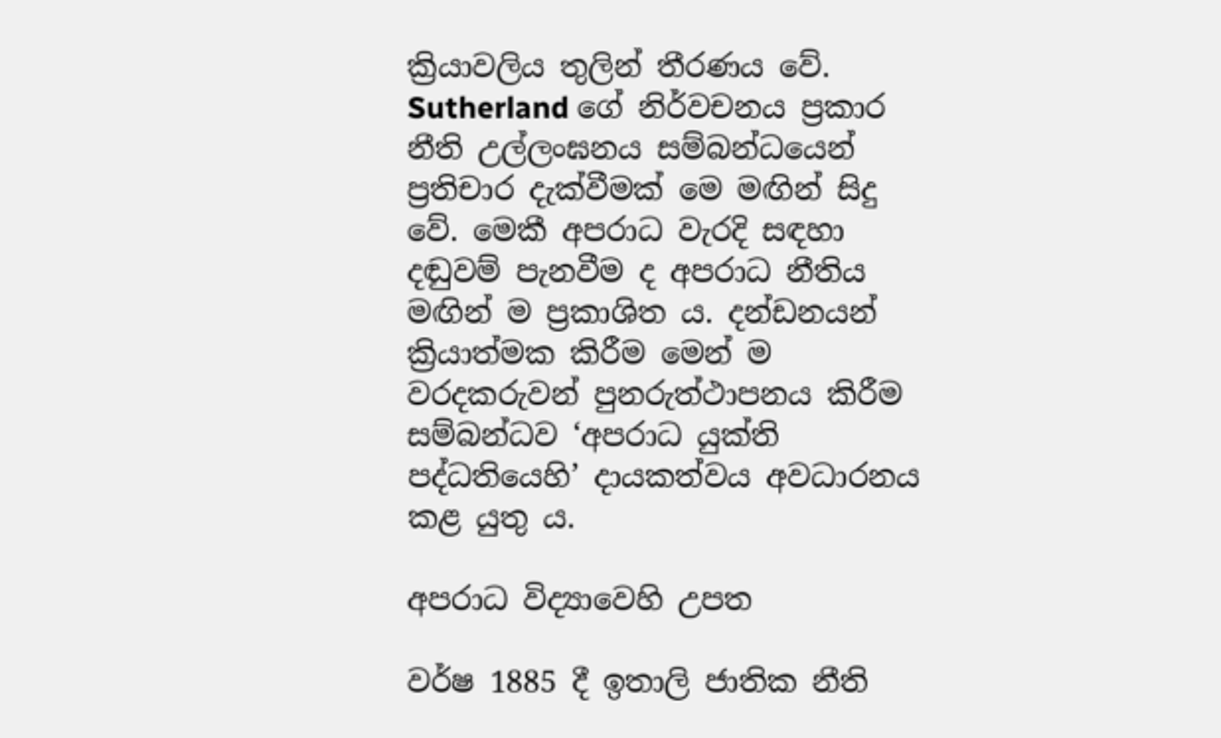ක්‍රියාවලිය තුලින් තීරණය වේ.  Sutherland ගේ නිර්වචනය ප්‍රකාර නීති උල්ලංඝනය සම්බන්ධයෙන් ප්‍රතිචාර දැක්වීමක් මෙ මඟින් සිදු වේ. මෙකී අපරාධ වැරදි සඳහා දඬුවම් පැනවීම ද අපරාධ නීතිය මඟින් ම ප්‍රකාශිත ය. දන්ඩනයන් ක්‍රියාත්මක කිරීම මෙන් ම වරදකරුවන් පුනරුත්ථාපනය කිරීම සම්බන්ධව ‘අපරාධ යුක්ති පද්ධතියෙහි’ දායකත්වය අවධාරනය කළ යුතු ය.

අපරාධ විද්‍යාවෙහි උපත

වර්ෂ 1885 දී ඉතාලි ජාතික නීති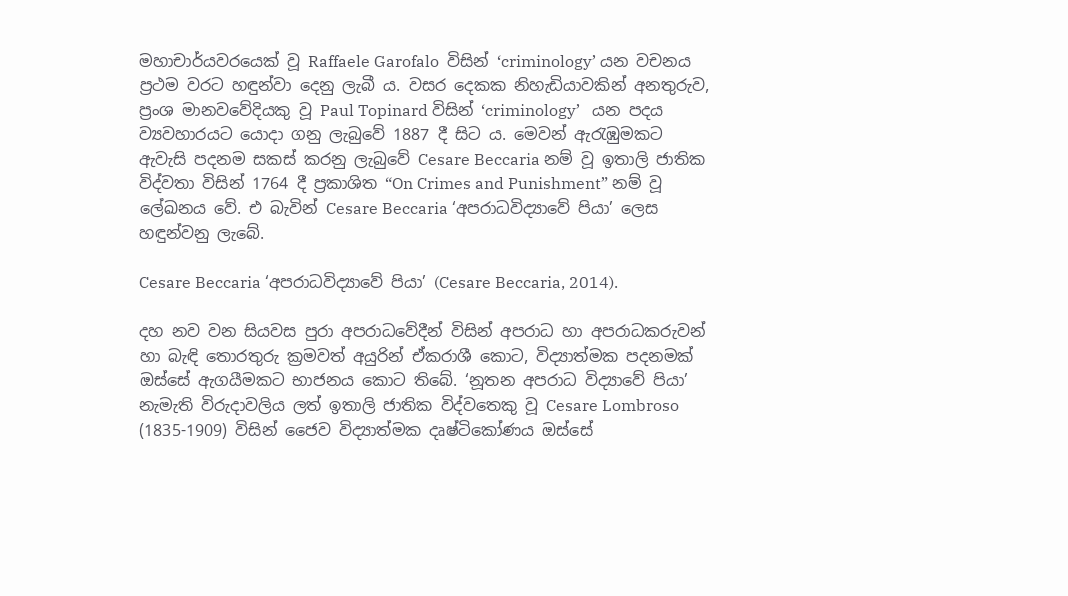මහාචාර්යවරයෙක් වූ Raffaele Garofalo  විසින් ‘criminology’ යන වචනය ප්‍රථම වරට හඳුන්වා දෙනු ලැබී ය. වසර දෙකක නිහැඩියාවකින් අනතුරුව, ප්‍රංශ මානවවේදියකු වූ Paul Topinard විසින් ‘criminology’   යන පදය ව්‍යවහාරයට යොදා ගනු ලැබුවේ 1887 දී සිට ය. මෙවන් ඇරැඹුමකට ඇවැසි පදනම සකස් කරනු ලැබුවේ Cesare Beccaria නම් වූ ඉතාලි ජාතික විද්වතා විසින් 1764 දී ප්‍රකාශිත “On Crimes and Punishment” නම් වූ ලේඛනය වේ. එ බැවින් Cesare Beccaria ‘අපරාධවිද්‍යාවේ පියා’ ලෙස හඳුන්වනු ලැබේ.

Cesare Beccaria ‘අපරාධවිද්‍යාවේ පියා’ (Cesare Beccaria, 2014).

දහ නව වන සියවස පුරා අපරාධවේදීන් විසින් අපරාධ හා අපරාධකරුවන් හා බැඳි තොරතුරු ක්‍රමවත් අයුරින් ඒකරාශී කොට, විද්‍යාත්මක පදනමක් ඔස්සේ ඇගයීමකට භාජනය කොට තිබේ. ‘නූතන අපරාධ විද්‍යාවේ පියා’ නැමැති විරුදාවලිය ලත් ඉතාලි ජාතික විද්වතෙකු වූ Cesare Lombroso (1835-1909) විසින් ජෛව විද්‍යාත්මක දෘෂ්ටිකෝණය ඔස්සේ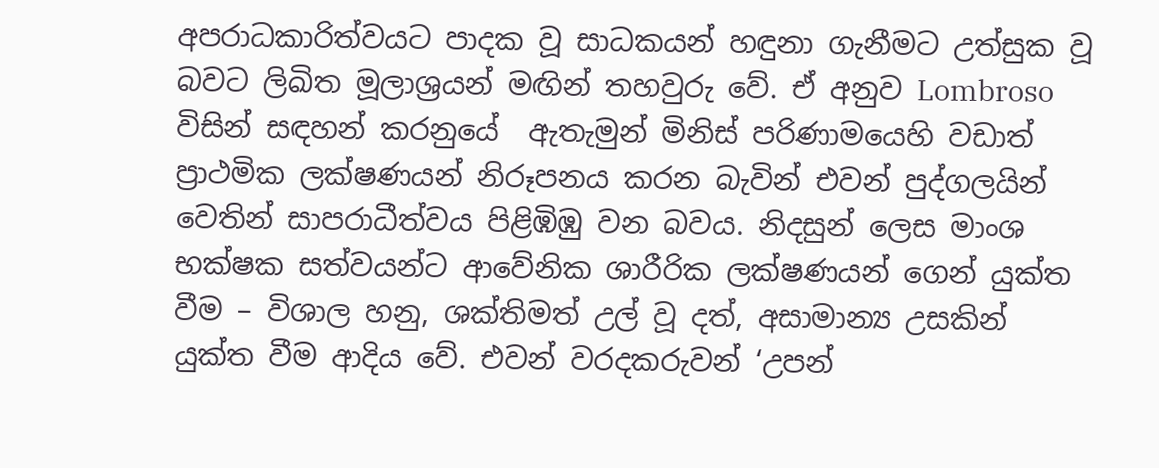අපරාධකාරිත්වයට පාදක වූ සාධකයන් හඳුනා ගැනීමට උත්සුක වූ  බවට ලිඛිත මූලාශ්‍රයන් මඟින් තහවුරු වේ. ඒ අනුව Lombroso විසින් සඳහන් කරනුයේ  ඇතැමුන් මිනිස් පරිණාමයෙහි වඩාත් ප්‍රාථමික ලක්ෂණයන් නිරූපනය කරන බැවින් එවන් පුද්ගලයින් වෙතින් සාපරාධීත්වය පිළිඹිඹු වන බවය. නිදසුන් ලෙස මාංශ භක්ෂක සත්වයන්ට ආවේනික ශාරීරික ලක්ෂණයන් ගෙන් යුක්ත වීම – විශාල හනු, ශක්තිමත් උල් වූ දත්, අසාමාන්‍ය උසකින් යුක්ත වීම ආදිය වේ. එවන් වරදකරුවන් ‘උපන්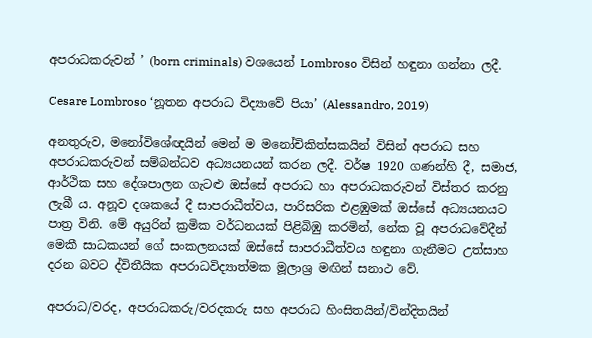අපරාධකරුවන් ’ (born criminals) වශයෙන් Lombroso විසින් හඳුනා ගන්නා ලදී.

Cesare Lombroso ‘නූතන අපරාධ විද්‍යාවේ පියා’ (Alessandro, 2019)

අනතුරුව, මනෝවිශේඥයින් මෙන් ම මනෝචිකිත්සකයින් විසින් අපරාධ සහ අපරාධකරුවන් සම්බන්ධව අධ්‍යයනයන් කරන ලදී. වර්ෂ 1920 ගණන්හි දී, සමාජ, ආර්ථික සහ දේශපාලන ගැටළු ඔස්සේ අපරාධ හා අපරාධකරුවන් විස්තර කරනු ලැබී ය. අනූව දශකයේ දී සාපරාධීත්වය, පාරිසරික එළඹුමක් ඔස්සේ අධ්‍යයනයට පාත්‍ර විනි. මේ අයුරින් ක්‍රමික වර්ධනයක් පිළිබිඹු කරමින්, නේක වූ අපරාධවේදීන් මෙකී සාධකයන් ගේ සංකලනයක් ඔස්සේ සාපරාධීත්වය හඳුනා ගැනීමට උත්සාහ දරන බවට ද්විතීයික අපරාධවිද්‍යාත්මක මූලාශ්‍ර මඟින් සනාථ වේ.

අපරාධ/වරද, අපරාධකරු/වරදකරු සහ අපරාධ හිංසිතයින්/වින්දිතයින්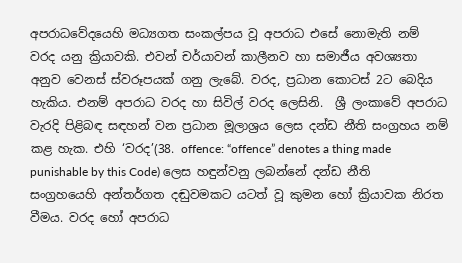අපරාධවේදයෙහි මධ්‍යගත සංකල්පය වූ අපරාධ එසේ නොමැති නම් වරද යනු ක්‍රියාවකි. එවන් චර්යාවන් කාලීනව හා සමාජීය අවශ්‍යතා අනුව වෙනස් ස්වරූපයක් ගනු ලැබේ. වරද, ප්‍රධාන කොටස් 2ට බෙදිය හැකිය. එනම් අපරාධ වරද හා සිවිල් වරද ලෙසිනි.  ශ්‍රී ලංකාවේ අපරාධ වැරදි පිළිබඳ සඳහන් වන ප්‍රධාන මූලාශ්‍රය ලෙස දන්ඩ නීති සංග්‍රහය නම් කළ හැක. එහි ‘වරද’(38. offence: “offence” denotes a thing made punishable by this Code) ලෙස හඳුන්වනු ලබන්නේ දන්ඩ නීති සංග්‍රහයෙහි අන්තර්ගත දඬුවමකට යටත් වූ කුමන හෝ ක්‍රියාවක නිරත වීමය. වරද හෝ අපරාධ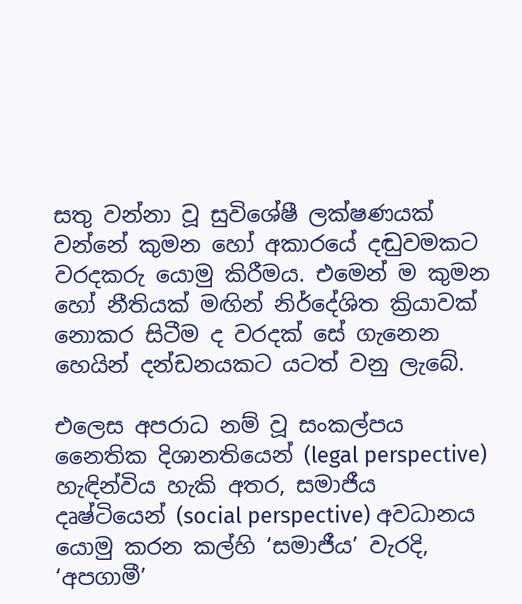සතු වන්නා වූ සුවිශේෂී ලක්ෂණයක් වන්නේ කුමන හෝ අකාරයේ දඬුවමකට වරදකරු යොමු කිරීමය. එමෙන් ම කුමන හෝ නීතියක් මඟින් නිර්දේශිත ක්‍රියාවක් නොකර සිටීම ද වරදක් සේ ගැනෙන හෙයින් දන්ඩනයකට යටත් වනු ලැබේ.

එලෙස අපරාධ නම් වූ සංකල්පය නෛතික දිශානතියෙන් (legal perspective) හැඳින්විය හැකි අතර, සමාජීය දෘෂ්ටියෙන් (social perspective) අවධානය යොමු කරන කල්හි ‘සමාජීය’ වැරදි, ‘අපගාමී’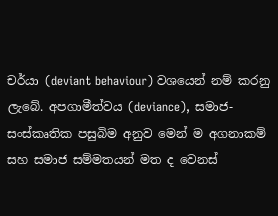චර්යා (deviant behaviour) වශයෙන් නම් කරනු ලැබේ. අපගාමීත්වය (deviance), සමාජ-සංස්කෘතික පසුබිම අනුව මෙන් ම අගනාකම් සහ සමාජ සම්මතයන් මත ද වෙනස්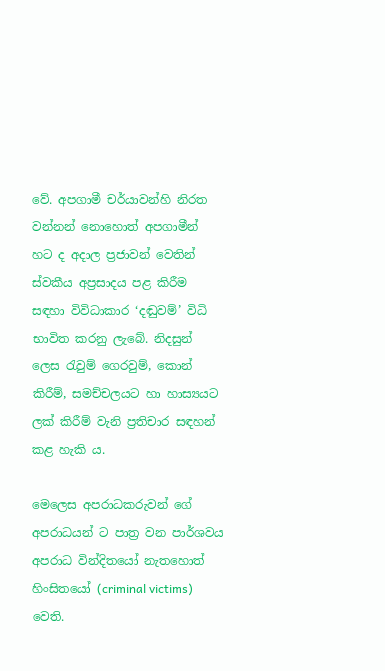වේ. අපගාමී චර්යාවන්හි නිරත වන්නන් නොහොත් අපගාමීන් හට ද අදාල ප්‍රජාවන් වෙතින් ස්වකීය අප්‍රසාදය පළ කිරීම සඳහා විවිධාකාර ‘දඬුවම්’ විධි භාවිත කරනු ලැබේ. නිදසුන් ලෙස රැවුම් ගෙරවුම්, කොන් කිරීම්, සමච්චලයට හා හාස්‍යයට ලක් කිරීම් වැනි ප්‍රතිචාර සඳහන් කළ හැකි ය.

මෙලෙස අපරාධකරුවන් ගේ අපරාධයන් ට පාත්‍ර වන පාර්ශවය අපරාධ වින්දිතයෝ නැතහොත් හිංසිතයෝ (criminal victims) වෙති.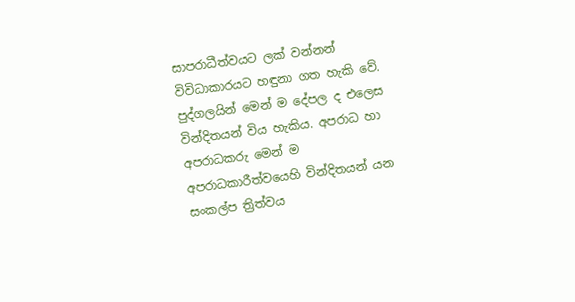සාපරාධීත්වයට ලක් වන්නන් විවිධාකාරයට හඳුනා ගත හැකි වේ. පුද්ගලයින් මෙන් ම දේපල ද එලෙස වින්දිතයන් විය හැකිය. අපරාධ හා අපරාධකරු මෙන් ම අපරාධකාරීත්වයෙහි වින්දිතයන් යන සංකල්ප ත්‍රිත්වය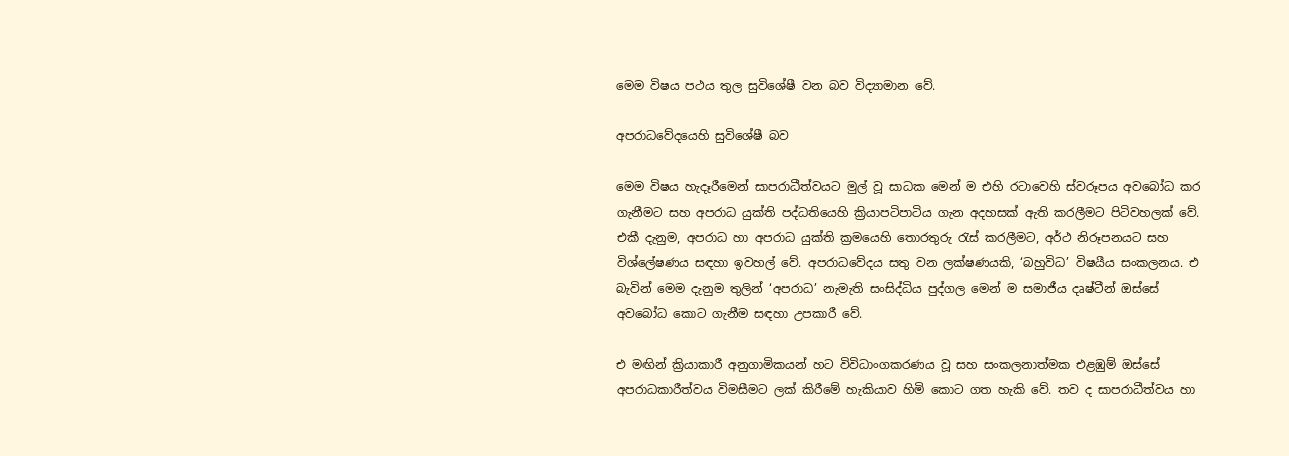මෙම විෂය පථය තුල සුවිශේෂී වන බව විද්‍යාමාන වේ.

අපරාධවේදයෙහි සුවිශේෂී බව

මෙම විෂය හැදෑරීමෙන් සාපරාධීත්වයට මුල් වූ සාධක මෙන් ම එහි රටාවෙහි ස්වරූපය අවබෝධ කර ගැනීමට සහ අපරාධ යුක්ති පද්ධතියෙහි ක්‍රියාපටිපාටිය ගැන අදහසක් ඇති කරලීමට පිටිවහලක් වේ. එකී දැනුම, අපරාධ හා අපරාධ යුක්ති ක්‍රමයෙහි තොරතුරු රැස් කරලීමට, අර්ථ නිරූපනයට සහ විශ්ලේෂණය සඳහා ඉවහල් වේ. අපරාධවේදය සතු වන ලක්ෂණයකි, ‘බහුවිධ’ විෂයීය සංකලනය. එ බැවින් මෙම දැනුම තුලින් ‘අපරාධ’ නැමැති සංසිද්ධිය පුද්ගල මෙන් ම සමාජීය දෘෂ්ටීන් ඔස්සේ අවබෝධ කොට ගැනීම සඳහා උපකාරී වේ.

එ මඟින් ක්‍රියාකාරී අනුගාමිකයන් හට විවිධාංගකරණය වූ සහ සංකලනාත්මක එළඹුම් ඔස්සේ අපරාධකාරීත්වය විමසීමට ලක් කිරීමේ හැකියාව හිමි කොට ගත හැකි වේ. තව ද සාපරාධීත්වය හා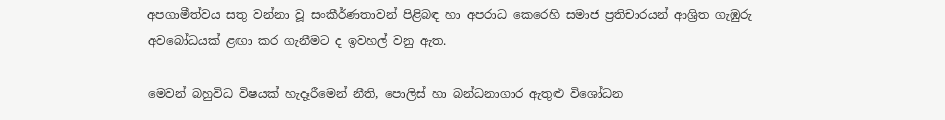අපගාමීත්වය සතු වන්නා වූ සංකීර්ණතාවන් පිළිබඳ හා අපරාධ කෙරෙහි සමාජ ප්‍රතිචාරයන් ආශ්‍රිත ගැඹුරු අවබෝධයක් ළඟා කර ගැනීමට ද ඉවහල් වනු ඇත.

මෙවන් බහුවිධ විෂයක් හැදෑරීමෙන් නීති, පොලිස් හා බන්ධනාගාර ඇතුළු විශෝධන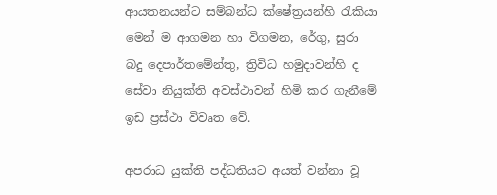ආයතනයන්ට සම්බන්ධ ක්ෂේත්‍රයන්හි රැකියා මෙන් ම ආගමන හා විගමන, රේගු, සුරා බදු දෙපාර්තමේන්තු, ත්‍රිවිධ හමුදාවන්හි ද සේවා නියුක්ති අවස්ථාවන් හිමි කර ගැනීමේ ඉඩ ප්‍රස්ථා විවෘත වේ.

අපරාධ යුක්ති පද්ධතියට අයත් වන්නා වූ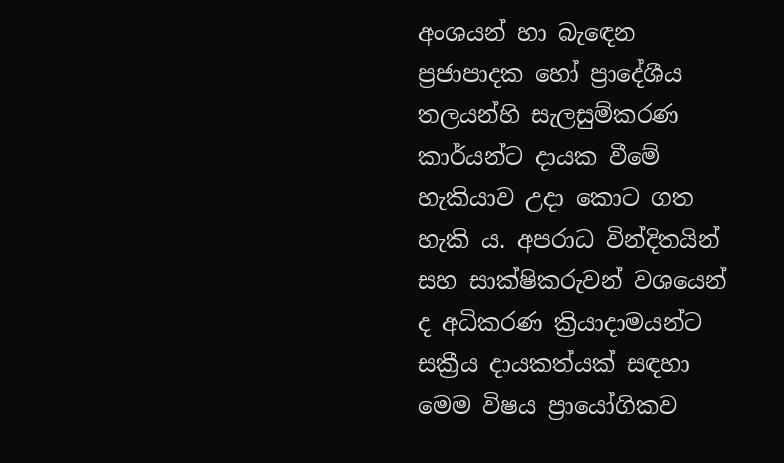අංශයන් හා බැඳෙන ප්‍රජාපාදක හෝ ප්‍රාදේශීය තලයන්හි සැලසුම්කරණ කාර්යන්ට දායක වීමේ හැකියාව උදා කොට ගත හැකි ය. අපරාධ වින්දිතයින් සහ සාක්ෂිකරුවන් වශයෙන් ද අධිකරණ ක්‍රියාදාමයන්ට සක්‍රීය දායකත්යක් සඳහා මෙම විෂය ප්‍රායෝගිකව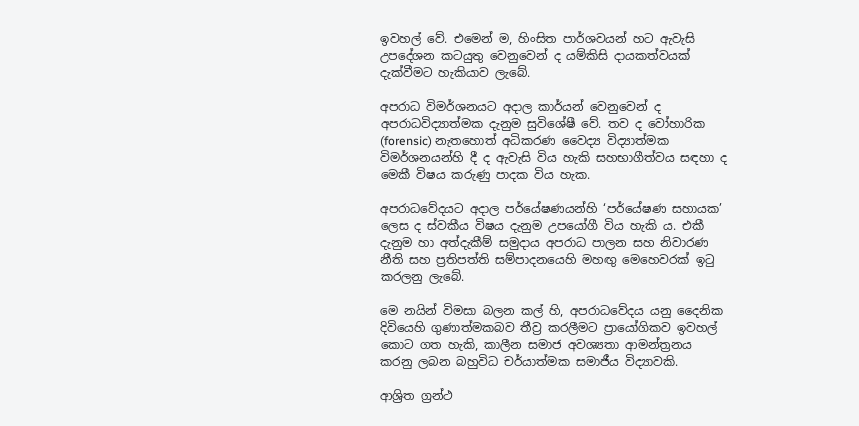ඉවහල් වේ. එමෙන් ම, හිංසිත පාර්ශවයන් හට ඇවැසි උපදේශන කටයුතු වෙනුවෙන් ද යම්කිසි දායකත්වයක් දැක්වීමට හැකියාව ලැබේ.

අපරාධ විමර්ශනයට අදාල කාර්යන් වෙනුවෙන් ද අපරාධවිද්‍යාත්මක දැනුම සුවිශේෂී වේ. තව ද වෝහාරික (forensic) නැතහොත් අධිකරණ වෛද්‍ය විද්‍යාත්මක විමර්ශනයන්හි දී ද ඇවැසි විය හැකි සහභාගීත්වය සඳහා ද මෙකී විෂය කරුණු පාදක විය හැක.

අපරාධවේදයට අදාල පර්යේෂණයන්හි ‘පර්යේෂණ සහායක’ ලෙස ද ස්වකීය විෂය දැනුම උපයෝගී විය හැකි ය. එකී දැනුම හා අත්දැකීම් සමුදාය අපරාධ පාලන සහ නිවාරණ නීති සහ ප්‍රතිපත්ති සම්පාදනයෙහි මහඟු මෙහෙවරක් ඉටු කරලනු ලැබේ.

මෙ නයින් විමසා බලන කල් හි, අපරාධවේදය යනු දෛනික දිවියෙහි ගුණාත්මකබව තීව්‍ර කරලීමට ප්‍රායෝගිකව ඉවහල් කොට ගත හැකි, කාලීන සමාජ අවශ්‍යතා ආමන්ත්‍රනය කරනු ලබන බහුවිධ චර්යාත්මක සමාජීය විද්‍යාවකි.

ආශ්‍රිත ග්‍රන්ථ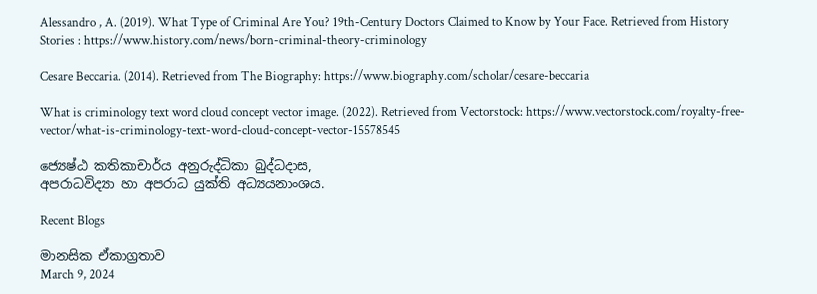Alessandro , A. (2019). What Type of Criminal Are You? 19th-Century Doctors Claimed to Know by Your Face. Retrieved from History Stories : https://www.history.com/news/born-criminal-theory-criminology

Cesare Beccaria. (2014). Retrieved from The Biography: https://www.biography.com/scholar/cesare-beccaria

What is criminology text word cloud concept vector image. (2022). Retrieved from Vectorstock: https://www.vectorstock.com/royalty-free-vector/what-is-criminology-text-word-cloud-concept-vector-15578545

ජ්‍යෙෂ්ඨ කතිකාචාර්ය අනුරුද්ධිකා බුද්ධදාස,
අපරාධවිද්‍යා හා අපරාධ යුක්ති අධ්‍යයනාංශය.

Recent Blogs

මානසික ඒකාග්‍රතාව
March 9, 2024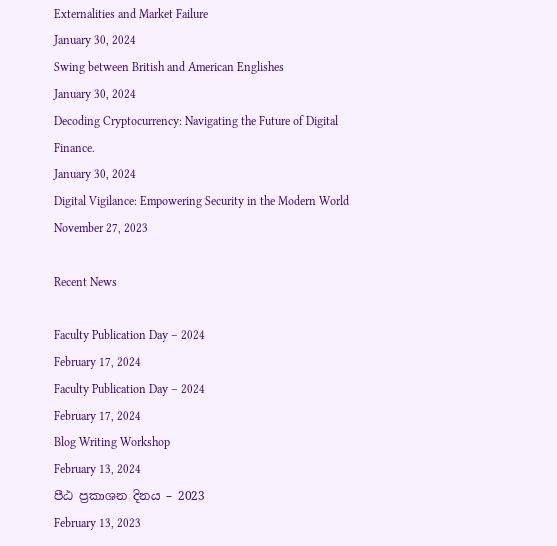Externalities and Market Failure
January 30, 2024
Swing between British and American Englishes
January 30, 2024
Decoding Cryptocurrency: Navigating the Future of Digital Finance.
January 30, 2024
Digital Vigilance: Empowering Security in the Modern World
November 27, 2023

Recent News

Faculty Publication Day – 2024
February 17, 2024
Faculty Publication Day – 2024
February 17, 2024
Blog Writing Workshop
February 13, 2024
පීඨ ප්‍රකාශන දිනය – 2023
February 13, 2023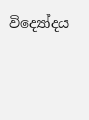විද්‍යෝදය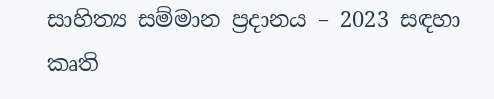සාහිත්‍ය සම්මාන ප්‍රදානය – 2023 සඳහා කෘති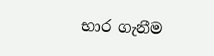භාර ගැනීම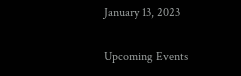January 13, 2023

Upcoming Events